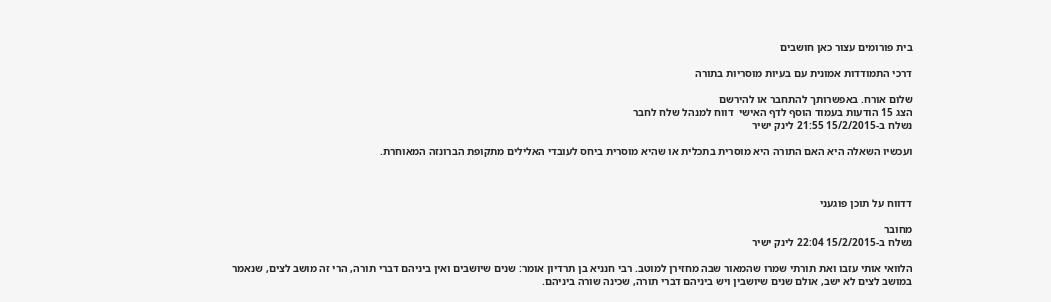בית פורומים עצור כאן חושבים

דרכי התמודדות אמונית עם בעיות מוסריות בתורה

שלום אורח. באפשרותך להתחבר או להירשם
הצג 15 הודעות בעמוד הוסף לדף האישי  דווח למנהל שלח לחבר
נשלח ב-15/2/2015 21:55 לינק ישיר

ועכשיו השאלה היא האם התורה היא מוסרית בתכלית או שהיא מוסרית ביחס לעובדי האלילים מתקופת הברונזה המאוחרת.



דדווח על תוכן פוגעני

מחובר
נשלח ב-15/2/2015 22:04 לינק ישיר

הלוואי אותי עזבו ואת תורתי שמרו שהמאור שבה מחזירן למוטב. רבי חנניא בן תרדיון אומר: שנים שיושבים ואין ביניהם דברי תורה, הרי זה מושב לצים, שנאמר במושב לצים לא ישב, אולם שנים שיושבין ויש ביניהם דברי תורה, שכינה שורה ביניהם.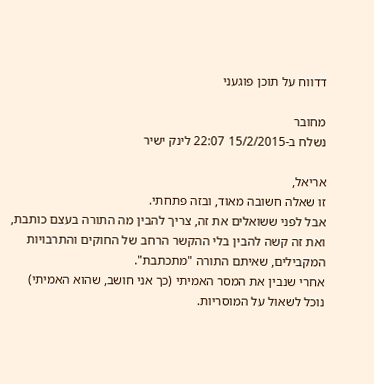דדווח על תוכן פוגעני

מחובר
נשלח ב-15/2/2015 22:07 לינק ישיר

אריאל,
זו שאלה חשובה מאוד, ובזה פתחתי.
אבל לפני ששואלים את זה, צריך להבין מה התורה בעצם כותבת, ואת זה קשה להבין בלי ההקשר הרחב של החוקים והתרבויות המקבילים, שאיתם התורה "מתכתבת".
אחרי שנבין את המסר האמיתי (כך אני חושב, שהוא האמיתי) נוכל לשאול על המוסריות.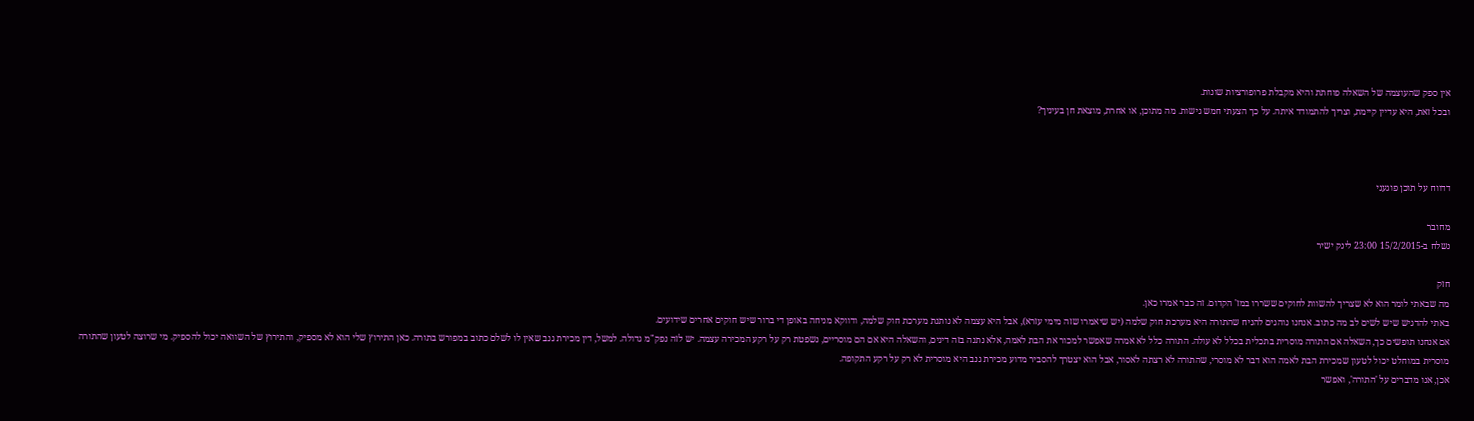אין ספק שהעוצמה של השאלה פוחתת והיא מקבלת פרופורציות שונות.
ובכל זאת, היא עדיין קיימת, וצריך להתמודד איתה. על כך הצעתי חמש גישות. מה מתוכן, או אחרת, מוצאת חן בעיניך?



דדווח על תוכן פוגעני

מחובר
נשלח ב-15/2/2015 23:00 לינק ישיר

חזק
מה שבאתי לומר הוא לא שצריך להשוות לחוקים ששררו במז' הקדום. זה כבר אמרו כאן.
באתי להדגיש שיש לשים לב מה כתוב. אנחנו נוהגים להניח שהתורה היא מערכת חוק שלמה (יש שיאמרו שזה מימי עזרא), אבל היא עצמה לא נותנת מערכת חוק שלמה, ודווקא מניחה באופן די ברור שיש חוקים אחרים שידועים.
אם אנחנו תופשים כך, השאלה אם התורה מוסרית בתכלית בכלל לא עולה. התורה כלל לא אמרה שאפשר למכור את הבת לאמה, אלא נתנה בזה דינים, והשאלה היא אם הם מוסריים, נשפטת רק על רקע המכירה עצמה. יש לזה נפק"מ גדולה. למשל, דין מכירת גנב שאין לו לשלם כתוב במפורש בתורה. כאן התירוץ שלי הוא לא מספיק, והתירוץ של השוואה יכול להספיק. מי שרוצה לטעון שהתורה מוסרית במוחלט יכול לטעון שמכירת הבת לאמה הוא דבר לא מוסרי, שהתורה לא רצתה לאסור, אבל הוא יצטרך להסביר מדוע מכירת גנב היא מוסרית לא רק על רקע התקופה.
אכן, אנו מדברים על 'התורה', ואפשר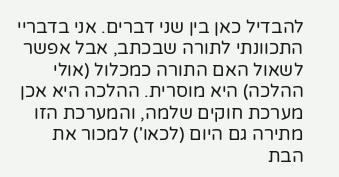להבדיל כאן בין שני דברים. אני בדבריי התכוונתי לתורה שבכתב, אבל אפשר לשאול האם התורה כמכלול (אולי ההלכה) היא מוסרית. ההלכה היא אכן מערכת חוקים שלמה, והמערכת הזו מתירה גם היום (לכאו') למכור את הבת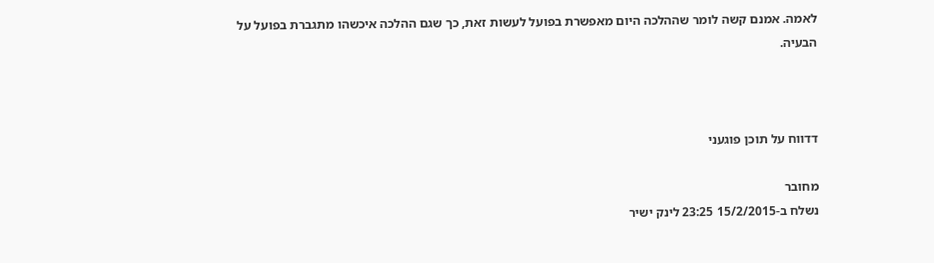לאמה. אמנם קשה לומר שההלכה היום מאפשרת בפועל לעשות זאת, כך שגם ההלכה איכשהו מתגברת בפועל על הבעיה.



דדווח על תוכן פוגעני

מחובר
נשלח ב-15/2/2015 23:25 לינק ישיר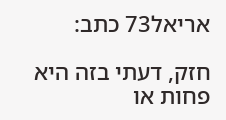אריאל73 כתב:

חזק, דעתי בזה היא פחות או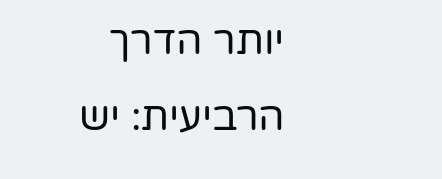יותר הדרך הרביעית: יש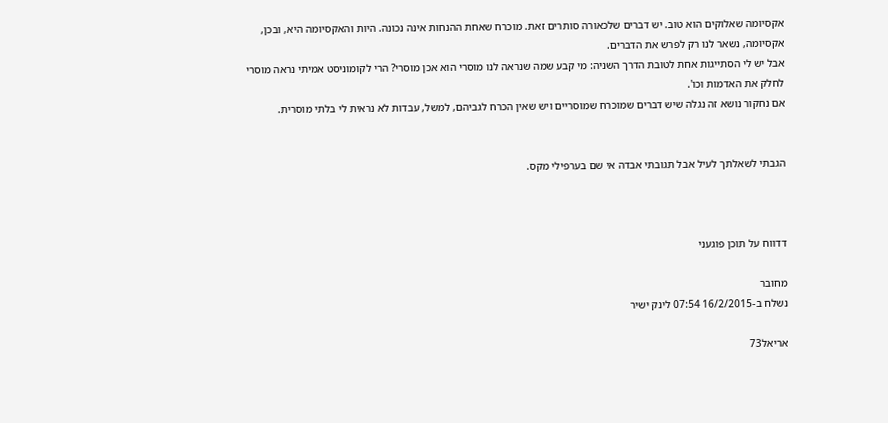אקסיומה שאלוקים הוא טוב. יש דברים שלכאורה סותרים זאת. מוכרח שאחת ההנחות אינה נכונה. היות והאקסיומה היא, ובכן, אקסיומה, נשאר לנו רק לפרש את הדברים.
אבל יש לי הסתייגות אחת לטובת הדרך השניה: מי קבע שמה שנראה לנו מוסרי הוא אכן מוסרי? הרי לקומוניסט אמיתי נראה מוסרי לחלק את האדמות וכו'.
אם נחקור נושא זה נגלה שיש דברים שמוכרח שמוסריים ויש שאין הכרח לגביהם, למשל, עבדות לא נראית לי בלתי מוסרית.


הגבתי לשאלתך לעיל אבל תגובתי אבדה אי שם בערפילי מקס.



דדווח על תוכן פוגעני

מחובר
נשלח ב-16/2/2015 07:54 לינק ישיר

אריאל73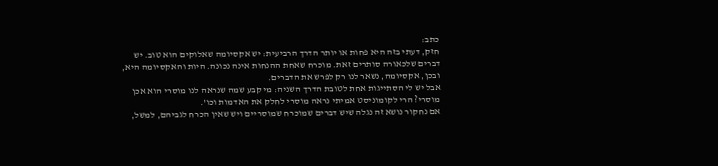כתב:
חזק, דעתי בזה היא פחות או יותר הדרך הרביעית: יש אקסיומה שאלוקים הוא טוב. יש דברים שלכאורה סותרים זאת. מוכרח שאחת ההנחות אינה נכונה. היות והאקסיומה היא, ובכן, אקסיומה, נשאר לנו רק לפרש את הדברים.
אבל יש לי הסתייגות אחת לטובת הדרך השניה: מי קבע שמה שנראה לנו מוסרי הוא אכן מוסרי? הרי לקומוניסט אמיתי נראה מוסרי לחלק את האדמות וכו'.
אם נחקור נושא זה נגלה שיש דברים שמוכרח שמוסריים ויש שאין הכרח לגביהם, למשל,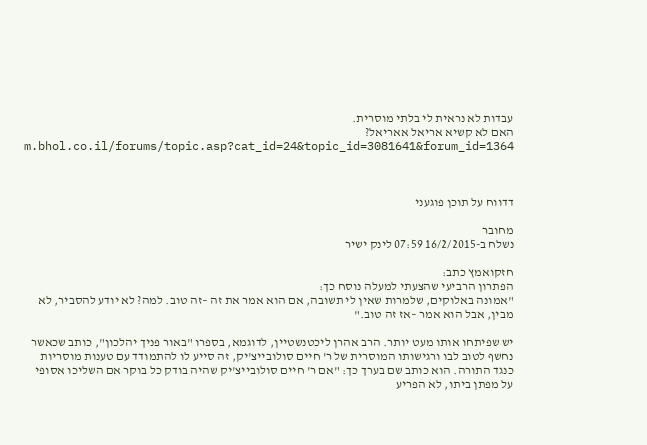עבדות לא נראית לי בלתי מוסרית.
האם לא קשיא אריאל אאריאל? m.bhol.co.il/forums/topic.asp?cat_id=24&topic_id=3081641&forum_id=1364



דדווח על תוכן פוגעני

מחובר
נשלח ב-16/2/2015 07:59 לינק ישיר

חזקואמץ כתב:
הפתרון הרביעי שהצעתי למעלה נוסח כך:
"אמונה באלוקים, שלמרות שאין לי תשובה, אם הוא אמר את זה –זה טוב. למה? לא יודע להסביר, לא מבין, אבל הוא אמר –אז זה טוב."

יש שפיתחו אותו מעט יותר. הרב אהרן ליכטנשטיין, לדוגמא, בספרו "באור פניך יהלכון", כותב שכאשר נחשף לטוב לבו ורגישותו המוסרית של ר' חיים סולובייצ'יק, זה סייע לו להתמודד עם טענות מוסריות כנגד התורה. הוא כותב שם בערך כך: "אם ר' חיים סולובייצ'יק שהיה בודק כל בוקר אם השליכו אסופי על מפתן ביתו, לא הפריע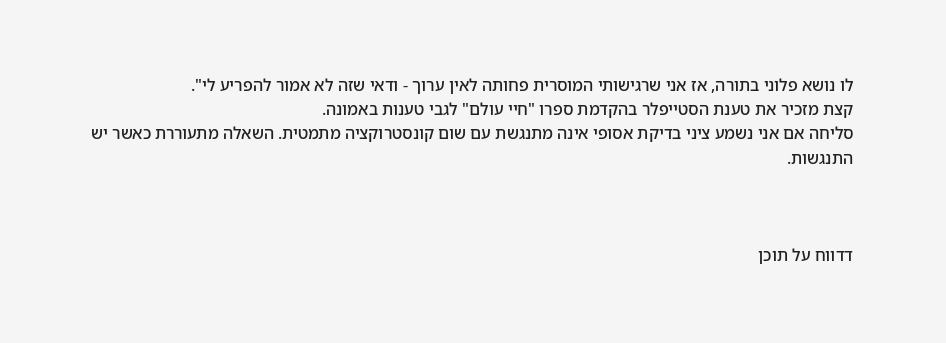לו נושא פלוני בתורה, אז אני שרגישותי המוסרית פחותה לאין ערוך - ודאי שזה לא אמור להפריע לי".
קצת מזכיר את טענת הסטייפלר בהקדמת ספרו "חיי עולם" לגבי טענות באמונה.
סליחה אם אני נשמע ציני בדיקת אסופי אינה מתנגשת עם שום קונסטרוקציה מתמטית. השאלה מתעוררת כאשר יש התנגשות.



דדווח על תוכן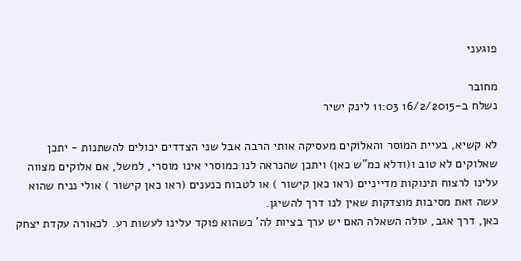פוגעני

מחובר
נשלח ב-16/2/2015 11:03 לינק ישיר

לא קשיא, בעיית המוסר והאלוקים מעסיקה אותי הרבה אבל שני הצדדים יכולים להשתנות - יתכן שאלוקים לא טוב ו(ודלא כמ"ש כאן) ויתכן שהנראה לנו כמוסרי אינו מוסרי, למשל, אם אלוקים מצווה עלינו לרצוח תינוקות מדייניים (ראו כאן קישור ) או לטבוח כנענים (ראו כאן קישור ) אולי נניח שהוא עשה זאת מסיבות מוצדקות שאין לנו דרך להשיגן.
כאן, דרך אגב, עולה השאלה האם יש ערך בציות לה' כשהוא פוקד עלינו לעשות רע. לכאורה עקדת יצחק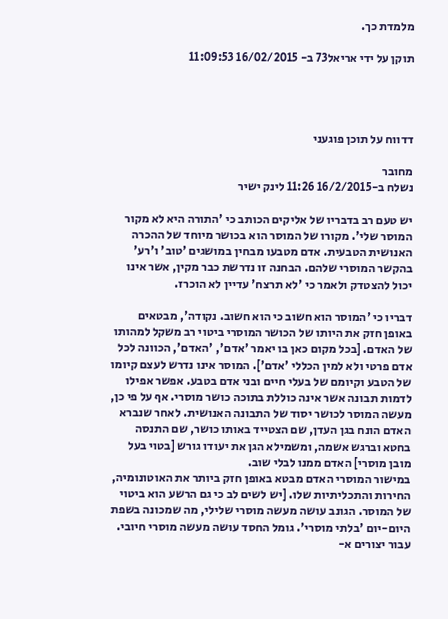מלמדת כך.

תוקן על ידי אריאל73 ב- 16/02/2015 11:09:53




דדווח על תוכן פוגעני

מחובר
נשלח ב-16/2/2015 11:26 לינק ישיר

יש טעם רב בדבריו של אליקים הכותב כי 'התורה היא לא מקור המוסר שלי'. מקורו של המוסר הוא בכושר מיוחד של ההכרה האנושית הטבעית. אדם מטבעו מבחין במושגים 'טוב' ו'רע' בהקשר המוסרי שלהם. הבחנה זו נדרשת כבר מקין, אשר אינו יכול להצטדק ולאמר כי 'לא תרצח' עדיין לא הוכרז.

דבריו כי 'המוסר הוא חשוב כי הוא חשוב. נקודה', מבטאים באופן חזק את היותו של הכושר המוסרי ביטוי רב משקל למהותו של האדם. [בכל מקום כאן בו יאמר 'אדם', 'האדם', הכוונה לכל אדם פרטי ולא למין הכללי 'אדם']. המוסר אינו נדרש לעצם קיומו של הטבע וקיומם של בעלי חיים ובני אדם בטבע. אפשר אפילו לדמות תבונה אשר אינה כוללת בתוכה כושר מוסרי. אף על פי כן, מעשה המוסר לכושר יסוד של התבונה האנושית. לאחר שנברא האדם הונח בגן העדן, שם הצטייד באותו כושר, שם התנסה בחטא וברגש אשמה, ומשמילא הגן את יעודו גורש [בטוי בעל מובן מוסרי] האדם ממנו לבלי שוב.
במישור המוסרי האדם מבטא באופן חזק ביותר את האוטונומיה, החירות והתכליתיות שלו. [יש לשים לב כי גם הרשע הוא ביטוי של המוסר. הגונב עושה מעשה מוסרי שלילי, מה שמכונה בשפת היום-יום 'בלתי מוסרי'. גומל החסד עושה מעשה מוסרי חיובי. עבור יצורים א-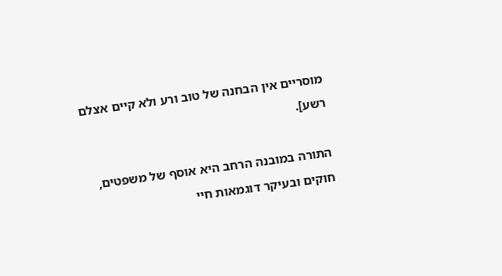מוסריים אין הבחנה של טוב ורע ולא קיים אצלם רשע].

התורה במובנה הרחב היא אוסף של משפטים, חוקים ובעיקר דוגמאות חיי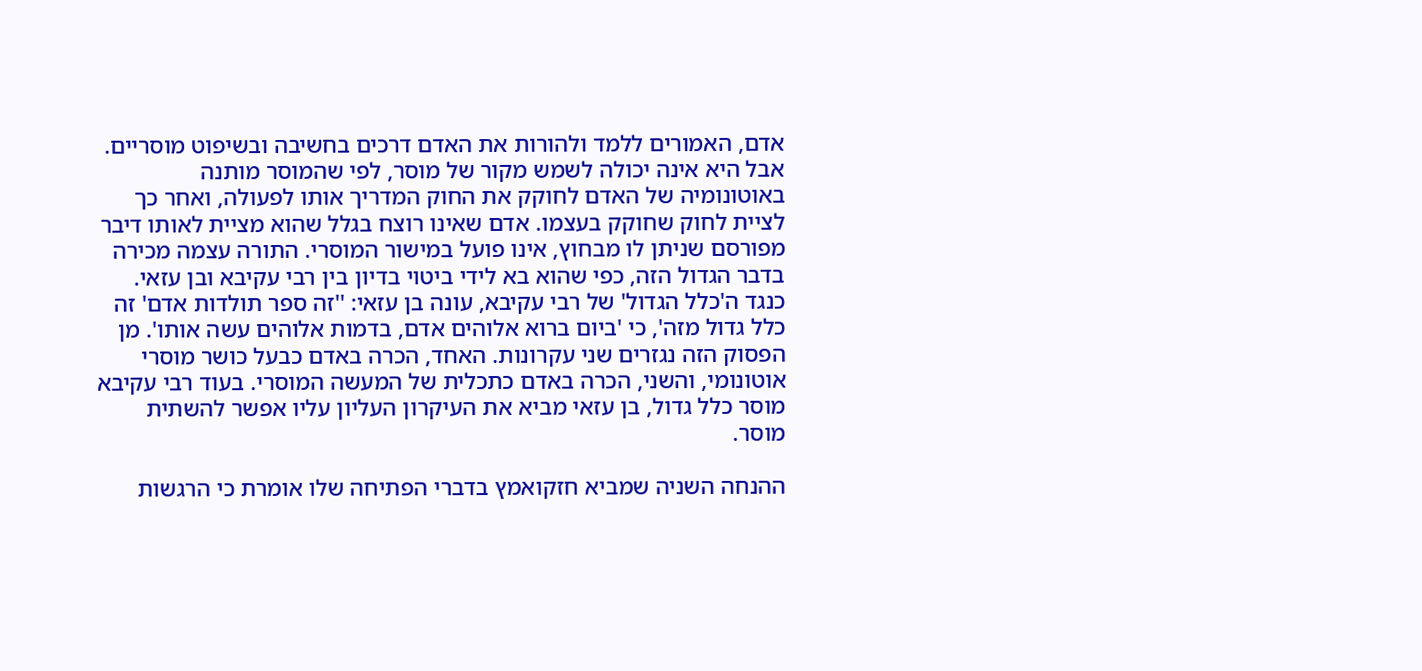אדם, האמורים ללמד ולהורות את האדם דרכים בחשיבה ובשיפוט מוסריים. אבל היא אינה יכולה לשמש מקור של מוסר, לפי שהמוסר מותנה באוטונומיה של האדם לחוקק את החוק המדריך אותו לפעולה, ואחר כך לציית לחוק שחוקק בעצמו. אדם שאינו רוצח בגלל שהוא מציית לאותו דיבר מפורסם שניתן לו מבחוץ, אינו פועל במישור המוסרי. התורה עצמה מכירה בדבר הגדול הזה, כפי שהוא בא לידי ביטוי בדיון בין רבי עקיבא ובן עזאי. כנגד ה'כלל הגדול' של רבי עקיבא, עונה בן עזאי: ''זה ספר תולדות אדם' זה כלל גדול מזה', כי 'ביום ברוא אלוהים אדם, בדמות אלוהים עשה אותו'. מן הפסוק הזה נגזרים שני עקרונות. האחד, הכרה באדם כבעל כושר מוסרי אוטונומי, והשני, הכרה באדם כתכלית של המעשה המוסרי. בעוד רבי עקיבא מוסר כלל גדול, בן עזאי מביא את העיקרון העליון עליו אפשר להשתית מוסר.

ההנחה השניה שמביא חזקואמץ בדברי הפתיחה שלו אומרת כי הרגשות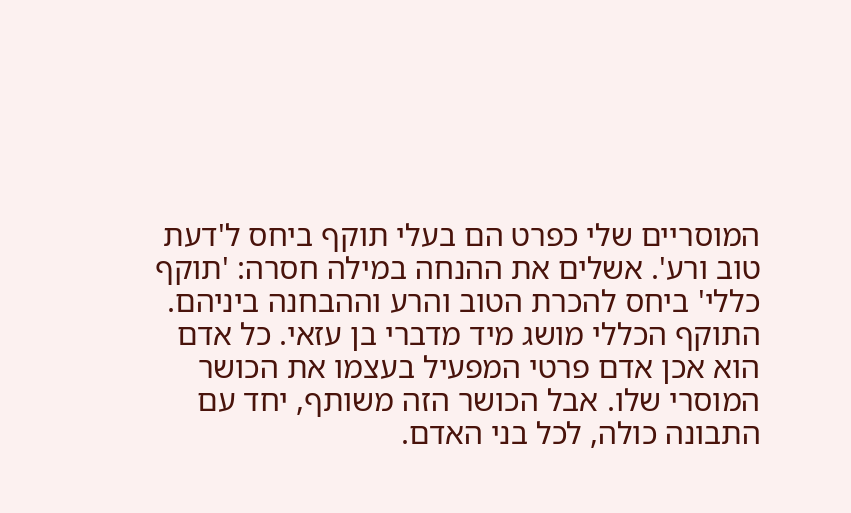המוסריים שלי כפרט הם בעלי תוקף ביחס ל'דעת טוב ורע'. אשלים את ההנחה במילה חסרה: 'תוקף כללי' ביחס להכרת הטוב והרע וההבחנה ביניהם. התוקף הכללי מושג מיד מדברי בן עזאי. כל אדם הוא אכן אדם פרטי המפעיל בעצמו את הכושר המוסרי שלו. אבל הכושר הזה משותף, יחד עם התבונה כולה, לכל בני האדם.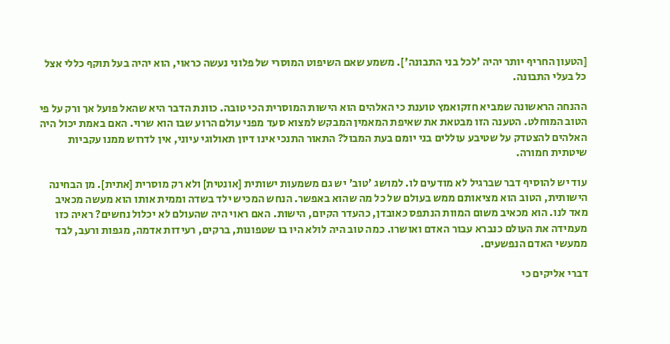[הטעון החריף יותר יהיה 'לכל בני התבונה']. משמע שאם השיפוט המוסרי של פלוני נעשה כראוי, הוא יהיה בעל תוקף כללי אצל כל בעלי התבונה.

ההנחה הראשונה שמביא חזקואמץ טוענת כי האלהים הוא הישות המוסרית הכי טובה. כוונת הדבר היא שהאל פועל אך ורק על פי הטוב המוחלט. הטענה הזו מבטאת את שאיפת המאמין המבקש למצוא סעד מפני עולם הרוע שבו הוא שרוי. האם באמת יכול היה האלהים להצטדק על שטיבע עוללים בני יומם בעת המבול? התאור התנכי אינו דיון תאולוגי עיוני, אין לדרוש ממנו עקביות שיטתית חמורה.

עוד יש להוסיף דבר שברגיל לא מודעים לו. למושג 'טוב' יש גם משמעות ישותית [אונטית] ולא רק מוסרית [אתית]. מן הבחינה הישותית, הטוב הוא מציאותם ממש בעולם של כל מה שהוא באפשר. הנחש המכיש ילד בשדה וממית אותו הוא מעשה מכאיב מאד לנו. הוא מכאיב משום המוות הנתפס כאובדן, כהעדר הקיום, הישות. האם ראוי היה שהעולם לא יכלול נחשים? ראיה כזו מעמידה את העולם כנברא עבור האדם ואושרו. כמה טוב היה לולא היו בו שטפונות, ברקים, רעידות אדמה, מגפות ורעב, לבד ממעשי האדם הנפשעים.

דברי אליקים כי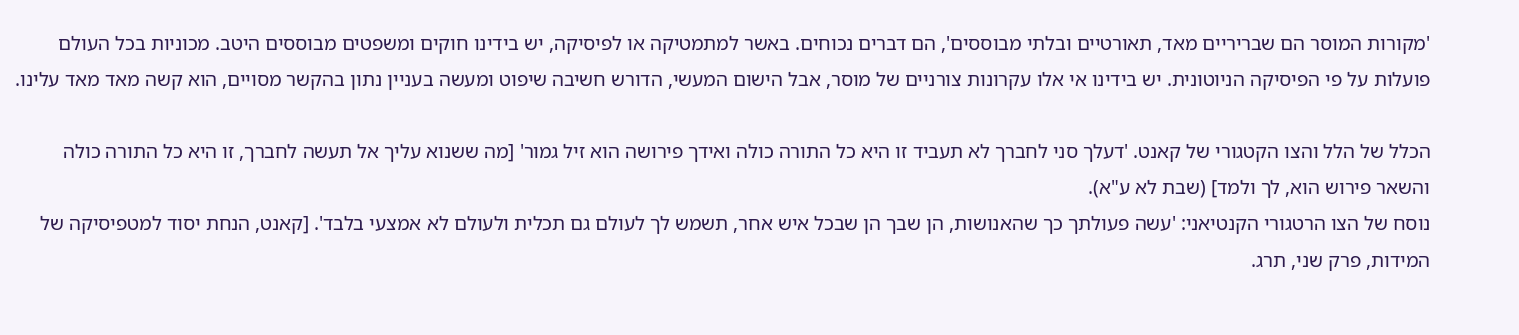'מקורות המוסר הם שבריריים מאד, תאורטיים ובלתי מבוססים', הם דברים נכוחים. באשר למתמטיקה או לפיסיקה, יש בידינו חוקים ומשפטים מבוססים היטב. מכוניות בכל העולם פועלות על פי הפיסיקה הניוטונית. יש בידינו אי אלו עקרונות צורניים של מוסר, אבל הישום המעשי, הדורש חשיבה שיפוט ומעשה בעניין נתון בהקשר מסויים, הוא קשה מאד מאד עלינו.

הכלל של הלל והצו הקטגורי של קאנט. 'דעלך סני לחברך לא תעביד זו היא כל התורה כולה ואידך פירושה הוא זיל גמור' [מה ששנוא עליך אל תעשה לחברך, זו היא כל התורה כולה והשאר פירוש הוא, לך ולמד] (שבת לא ע"א).
נוסח של הצו הרטגורי הקנטיאני: 'עשה פעולתך כך שהאנושות, הן שבך הן שבכל איש אחר, תשמש לך לעולם גם תכלית ולעולם לא אמצעי בלבד'. [קאנט, הנחת יסוד למטפיסיקה של המידות, פרק שני, תרג.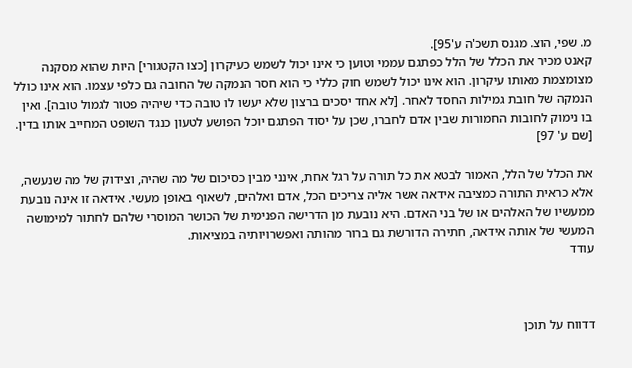מ. שפי, הוצ. מגנס תשכ'ה ע'95].
קאנט מכיר את הכלל של הלל כפתגם עממי וטוען כי אינו יכול לשמש כעיקרון [כצו הקטגורי] היות שהוא מסקנה מצומצמת מאותו עיקרון. הוא אינו יכול לשמש חוק כללי כי הוא חסר הנמקה של החובה גם כלפי עצמו. הוא אינו כולל הנמקה של חובת גמילות החסד לאחר. [לא אחד יסכים ברצון שלא יעשו לו טובה כדי שיהיה פטור לגמול טובה]. ואין בו נימוק לחובות החמורות שבין אדם לחברו, שכן על יסוד הפתגם יוכל הפושע לטעון כנגד השופט המחייב אותו בדין. [שם ע' 97]

את הכלל של הלל, האמור לבטא את כל תורה על רגל אחת, אינני מבין כסיכום של מה שהיה, וצידוק של מה שנעשה, אלא כראית התורה כמציבה אידאה אשר אליה צריכים הכל, אדם ואלהים, לשאוף באופן מעשי. אידאה זו אינה נובעת ממעשיו של האלהים או של בני האדם. היא נובעת מן הדרישה הפנימית של הכושר המוסרי שלהם לחתור למימושה המעשי של אותה אידאה, חתירה הדורשת גם ברור מהותה ואפשרויותיה במציאות.
עודד



דדווח על תוכן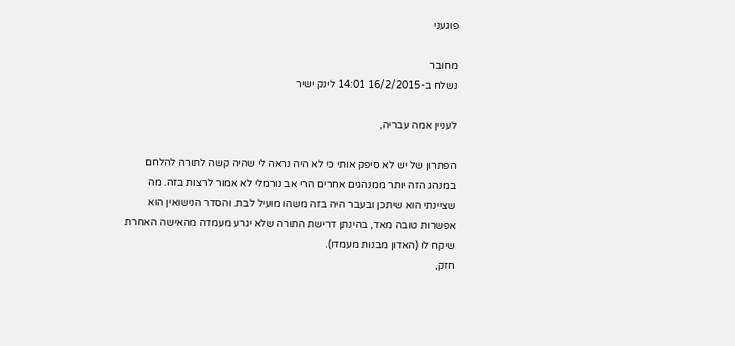פוגעני

מחובר
נשלח ב-16/2/2015 14:01 לינק ישיר

לעניין אמה עבריה,

הפתרון של יש לא סיפק אותי כי לא היה נראה לי שהיה קשה לתורה להלחם במנהג הזה יותר ממנהגים אחרים הרי אב נורמלי לא אמור לרצות בזה. מה שציינתי הוא שיתכן ובעבר היה בזה משהו מועיל לבת. והסדר הנישואין הוא אפשרות טובה מאד, בהינתן דרישת התורה שלא יגרע מעמדה מהאישה האחרת שיקח לו (האדון מבנות מעמדו).
חזק,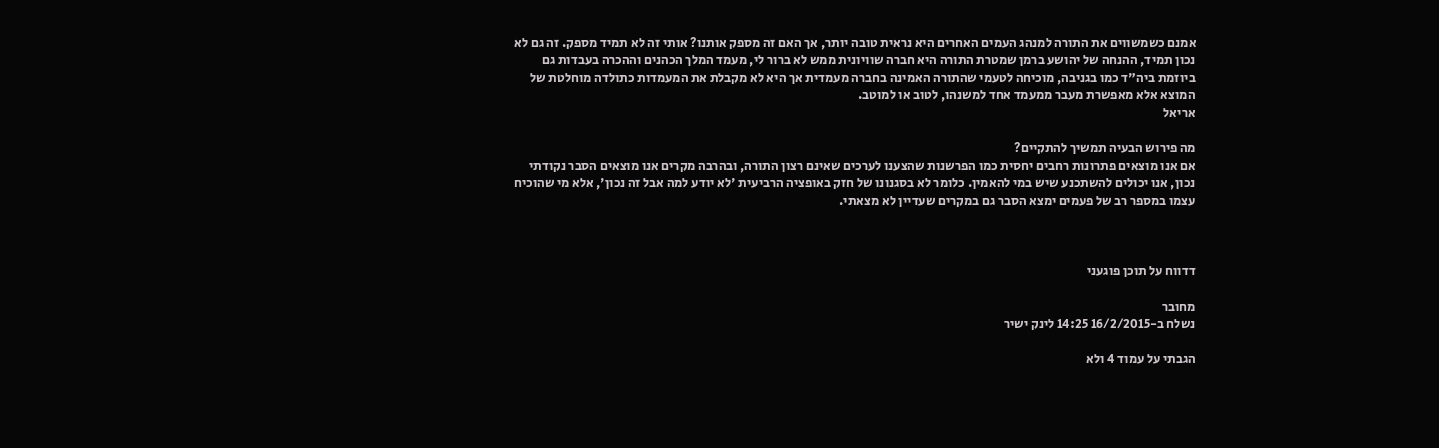אמנם כשמשווים את התורה למנהג העמים האחרים היא נראית טובה יותר, אך האם זה מספק אותנו? אותי זה לא תמיד מספק. זה גם לא נכון תמיד, ההנחה של יהושע ברמן שמטרת התורה היא חברה שוויונית ממש לא ברור לי, מעמד המלך הכהנים וההכרה בעבדות גם ביוזמת ביה"ד כמו בגניבה, מוכיחה לטעמי שהתורה האמינה בחברה מעמדית אך היא לא מקבלת את המעמדות כתולדה מוחלטת של המוצא אלא מאפשרת מעבר ממעמד אחד למשנהו, לטוב או למוטב.
אריאל

מה פירוש הבעיה תמשיך להתקיים?
אם אנו מוצאים פתרונות רחבים יחסית כמו הפרשנות שהצענו לערכים שאינם רצון התורה, ובהרבה מקרים אנו מוצאים הסבר נקודתי נכון, אנו יכולים להשתכנע שיש במי להאמין. כלומר לא בסגנונו של חזק באופציה הרביעית 'לא יודע למה אבל זה נכון', אלא מי שהוכיח עצמו במספר רב של פעמים ימצא הסבר גם במקרים שעדיין לא מצאתי.



דדווח על תוכן פוגעני

מחובר
נשלח ב-16/2/2015 14:25 לינק ישיר

הגבתי על עמוד 4 ולא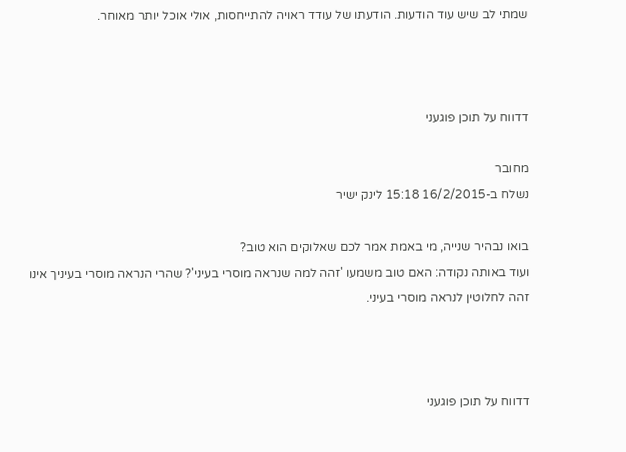שמתי לב שיש עוד הודעות. הודעתו של עודד ראויה להתייחסות, אולי אוכל יותר מאוחר.



דדווח על תוכן פוגעני

מחובר
נשלח ב-16/2/2015 15:18 לינק ישיר

בואו נבהיר שנייה, מי באמת אמר לכם שאלוקים הוא טוב?
ועוד באותה נקודה: האם טוב משמעו 'זהה למה שנראה מוסרי בעיני'? שהרי הנראה מוסרי בעיניך אינו זהה לחלוטין לנראה מוסרי בעיני.



דדווח על תוכן פוגעני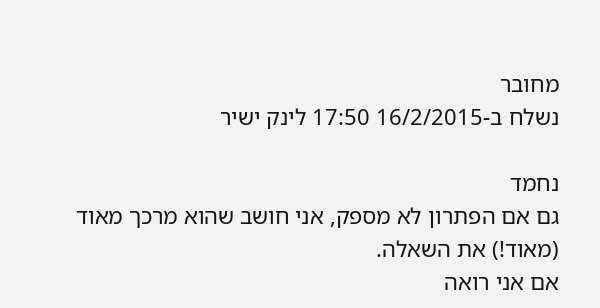מחובר
נשלח ב-16/2/2015 17:50 לינק ישיר

נחמד
גם אם הפתרון לא מספק, אני חושב שהוא מרכך מאוד (מאוד!) את השאלה.
אם אני רואה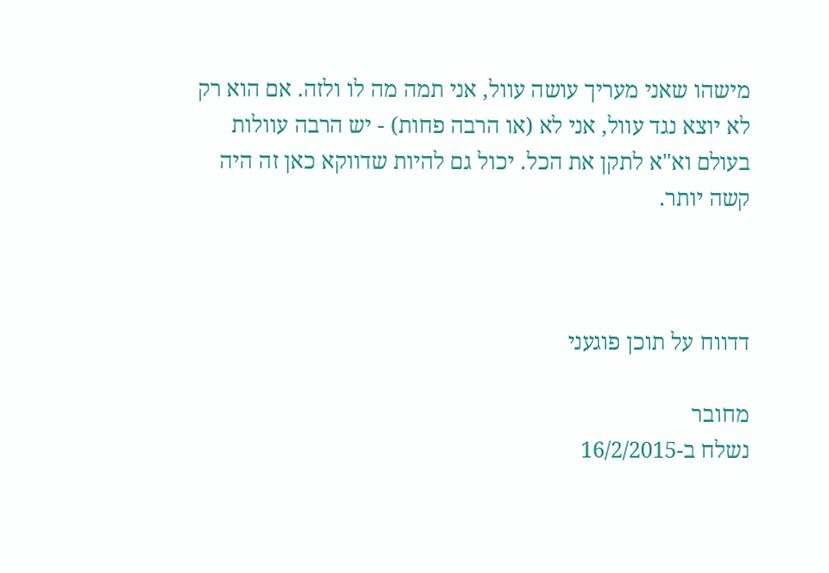מישהו שאני מעריך עושה עוול, אני תמה מה לו ולזה. אם הוא רק לא יוצא נגד עוול, אני לא (או הרבה פחות) - יש הרבה עוולות בעולם וא"א לתקן את הכל. יכול גם להיות שדווקא כאן זה היה קשה יותר.



דדווח על תוכן פוגעני

מחובר
נשלח ב-16/2/2015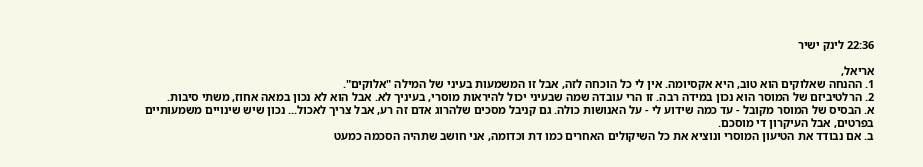22:36 לינק ישיר

אריאל,
1. ההנחה שאלוקים הוא טוב, היא אקסיומה. אין לי כל הוכחה לזה, אבל זו המשמעות בעיני של המילה "אלוקים".
2. הרלטיביזם של המוסר הוא נכון במידה רבה. זו הרי עובדה שמה שבעיני יכול להיראות מוסרי, בעיניך לא. אבל הוא לא נכון במאה אחוז, משתי סיבות.
א. הבסיס של המוסר מקובל - עד כמה שידוע לי - על האנושות כולה. גם קניבל מסכים שלהרוג אדם זה רע, אבל צריך לאכול... נכון שיש שינויים משמעותיים בפרטים, אבל העיקרון די מוסכם.
ב. אם נבודד את הטיעון המוסרי ונוציא את כל השיקולים האחרים כמו דת וכדומה, אני חושב שתהיה הסכמה כמעט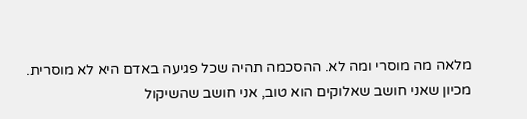מלאה מה מוסרי ומה לא. ההסכמה תהיה שכל פגיעה באדם היא לא מוסרית. מכיון שאני חושב שאלוקים הוא טוב, אני חושב שהשיקול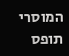המוסרי תופס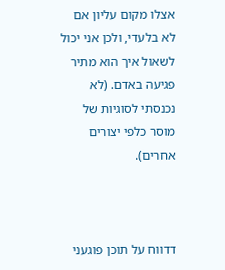אצלו מקום עליון אם לא בלעדי, ולכן אני יכול לשאול איך הוא מתיר פגיעה באדם. (לא נכנסתי לסוגיות של מוסר כלפי יצורים אחרים).



דדווח על תוכן פוגעני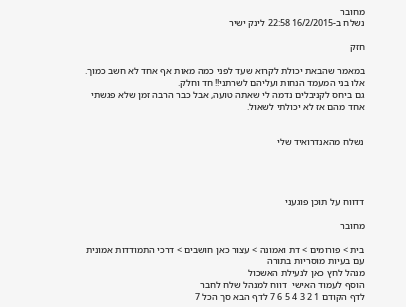מחובר
נשלח ב-16/2/2015 22:58 לינק ישיר

חזק

במאמר שהבאת יכולת לקרוא שעד לפני כמה מאות אף אחד לא חשב כמוך. אלו בני המעמד הנחות ועליהם לשרתני!! חד וחלק.
גם ביחס לקניבלים נדמה לי שאתה טועה, אבל כבר הרבה זמן שלא פגשתי אחד מהם אז לא יכולתי לשאול.


נשלח מהאנדרואיד שלי




דדווח על תוכן פוגעני

מחובר

בית > פורומים > דת ואמונה > עצור כאן חושבים > דרכי התמודדות אמונית עם בעיות מוסריות בתורה
מנהל לחץ כאן לנעילת האשכול
הוסף לעמוד האישי  דווח למנהל שלח לחבר
לדף הקודם 1 2 3 4 5 6 7 לדף הבא סך הכל 7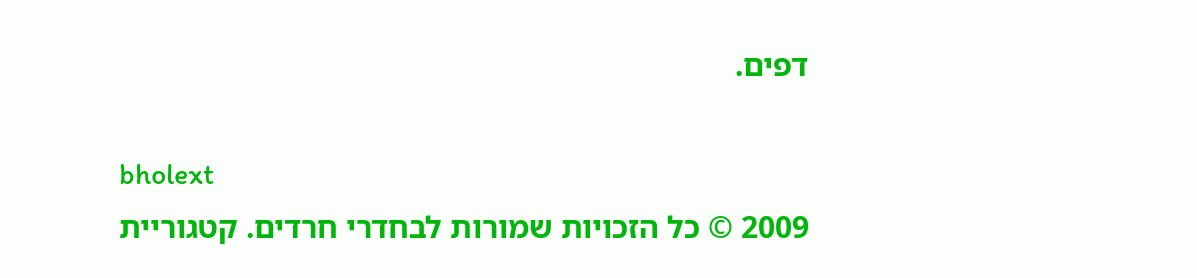דפים.

bholext
2009 © כל הזכויות שמורות לבחדרי חרדים. קטגוריית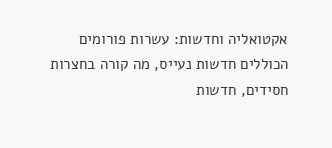אקטואליה וחדשות: עשרות פורומים הכוללים חדשות נעייס, מה קורה בחצרות חסידים, חדשות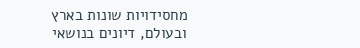מחסידויות שונות בארץ ובעולם, דיונים בנושאי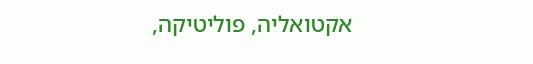אקטואליה, פוליטיקה,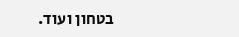בטחון ועוד.